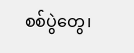စစ်ပွဲတွေ၊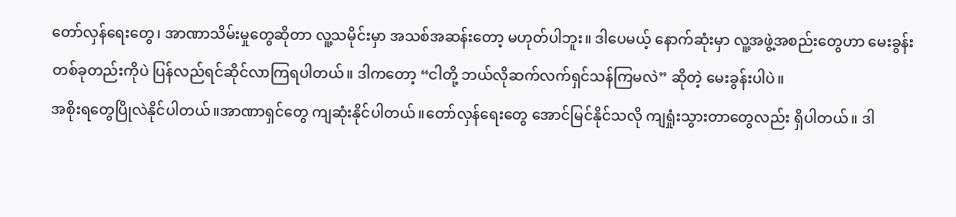တော်လှန်ရေးတွေ၊ အာဏာသိမ်းမှုတွေဆိုတာ လူ့သမိုင်းမှာ အသစ်အဆန်းတော့ မဟုတ်ပါဘူး။ ဒါပေမယ့် နောက်ဆုံးမှာ လူ့အဖွဲ့အစည်းတွေဟာ မေးခွန်းတစ်ခုတည်းကိုပဲ ပြန်လည်ရင်ဆိုင်လာကြရပါတယ်။ ဒါကတော့ “ငါတို့ ဘယ်လိုဆက်လက်ရှင်သန်ကြမလဲ” ဆိုတဲ့ မေးခွန်းပါပဲ။
အစိုးရတွေပြိုလဲနိုင်ပါတယ်။အာဏာရှင်တွေ ကျဆုံးနိုင်ပါတယ်။တော်လှန်ရေးတွေ အောင်မြင်နိုင်သလို ကျရှုံးသွားတာတွေလည်း ရှိပါတယ်။ ဒါ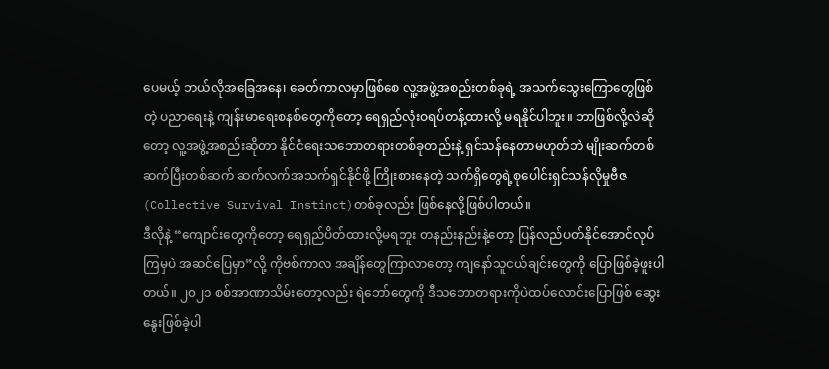ပေမယ့် ဘယ်လိုအခြေအနေ၊ ခေတ်ကာလမှာဖြစ်စေ လူ့အဖွဲ့အစည်းတစ်ခုရဲ့ အသက်သွေးကြောတွေဖြစ်တဲ့ ပညာရေးနဲ့ ကျန်းမာရေးစနစ်တွေကိုတော့ ရေရှည်လုံးဝရပ်တန့်ထားလို့ မရနိုင်ပါဘူး။ ဘာဖြစ်လို့လဲဆိုတော့ လူ့အဖွဲ့အစည်းဆိုတာ နိုင်ငံရေးသဘောတရားတစ်ခုတည်းနဲ့ ရှင်သန်နေတာမဟုတ်ဘဲ မျိုးဆက်တစ်ဆက်ပြီးတစ်ဆက် ဆက်လက်အသက်ရှင်နိုင်ဖို့ ကြိုးစားနေတဲ့ သက်ရှိတွေရဲ့စုပေါင်းရှင်သန်လိုမှုဗီဇ (Collective Survival Instinct)တစ်ခုလည်း ဖြစ်နေလို့ဖြစ်ပါတယ်။
ဒီလိုနဲ့ “ကျောင်းတွေကိုတော့ ရေရှည်ပိတ်ထားလို့မရဘူး တနည်းနည်းနဲ့တော့ ပြန်လည်ပတ်နိုင်အောင်လုပ်ကြမှပဲ အဆင်ပြေမှာ”လို့ ကိုဗစ်ကာလ အချိန်တွေကြာလာတော့ ကျနော်သူငယ်ချင်းတွေကို ပြောဖြစ်ခဲ့ဖူးပါတယ်။ ၂၀၂၁ စစ်အာဏာသိမ်းတော့လည်း ရဲဘော်တွေကို ဒီသဘောတရားကိုပဲထပ်လောင်းပြောဖြစ် ဆွေးနွေးဖြစ်ခဲ့ပါ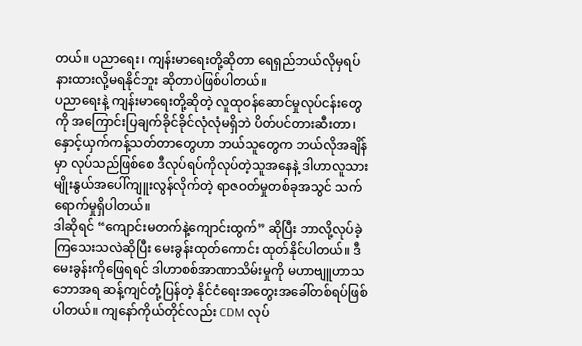တယ်။ ပညာရေး၊ ကျန်းမာရေးတို့ဆိုတာ ရေရှည်ဘယ်လိုမှရပ်နားထားလို့မရနိုင်ဘူး ဆိုတာပဲဖြစ်ပါတယ်။
ပညာရေးနဲ့ ကျန်းမာရေးတို့ဆိုတဲ့ လူထုဝန်ဆောင်မှုလုပ်ငန်းတွေကို အကြောင်းပြချက်ခိုင်ခိုင်လုံလုံမရှိဘဲ ပိတ်ပင်တားဆီးတာ၊ နှောင့်ယှက်ကန့်သတ်တာတွေဟာ ဘယ်သူတွေက ဘယ်လိုအချိန်မှာ လုပ်သည်ဖြစ်စေ ဒီလုပ်ရပ်ကိုလုပ်တဲ့သူအနေနဲ့ ဒါဟာလူသားမျိုးနွယ်အပေါ်ကျူးလွန်လိုက်တဲ့ ရာဇဝတ်မှုတစ်ခုအသွင် သက်ရောက်မှုရှိပါတယ်။
ဒါဆိုရင် “ကျောင်းမတက်နဲ့ကျောင်းထွက်” ဆိုပြီး ဘာလို့လုပ်ခဲ့ကြသေးသလဲဆိုပြီး မေးခွန်းထုတ်ကောင်း ထုတ်နိုင်ပါတယ်။ ဒီမေးခွန်းကိုဖြေရရင် ဒါဟာစစ်အာဏာသိမ်းမှုကို မဟာဗျူဟာသဘောအရ ဆန့်ကျင်တုံ့ပြန်တဲ့ နိုင်ငံရေးအတွေးအခေါ်တစ်ရပ်ဖြစ်ပါတယ်။ ကျနော်ကိုယ်တိုင်လည်း CDM လုပ်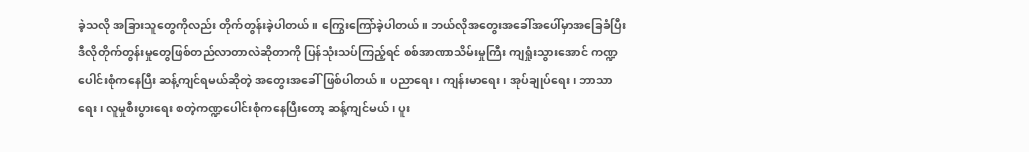ခဲ့သလို အခြားသူတွေကိုလည်း တိုက်တွန်းခဲ့ပါတယ်။ ကြွေးကြော်ခဲ့ပါတယ်။ ဘယ်လိုအတွေးအခေါ်အပေါ်မှာအခြေခံပြီး ဒီလိုတိုက်တွန်းမှုတွေဖြစ်တည်လာတာလဲဆိုတာကို ပြန်သုံးသပ်ကြည့်ရင် စစ်အာဏာသိမ်းမှုကြီး ကျရှုံးသွားအောင် ကဏ္ဍပေါင်းစုံကနေပြီး ဆန့်ကျင်ရမယ်ဆိုတဲ့ အတွေးအခေါ်ဖြစ်ပါတယ်။ ပညာရေး၊ ကျန်းမာရေး၊ အုပ်ချုပ်ရေး၊ ဘာသာရေး၊ လူမှုစီးပွားရေး စတဲ့ကဏ္ဍပေါင်းစုံကနေပြီးတော့ ဆန့်ကျင်မယ်၊ ပူး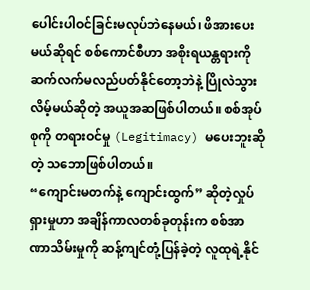ပေါင်းပါဝင်ခြင်းမလုပ်ဘဲနေမယ်၊ ဖိအားပေးမယ်ဆိုရင် စစ်ကောင်စီဟာ အစိုးရယန္တရားကိုဆက်လက်မလည်ပတ်နိုင်တော့ဘဲနဲ့ ပြိုလဲသွားလိမ့်မယ်ဆိုတဲ့ အယူအဆဖြစ်ပါတယ်။ စစ်အုပ်စုကို တရားဝင်မှု (Legitimacy) မပေးဘူးဆိုတဲ့ သဘောဖြစ်ပါတယ်။
“ကျောင်းမတက်နဲ့ ကျောင်းထွက်” ဆိုတဲ့လှုပ်ရှားမှုဟာ အချိန်ကာလတစ်ခုတုန်းက စစ်အာဏာသိမ်းမှုကို ဆန့်ကျင်တုံ့ပြန်ခဲ့တဲ့ လူထုရဲ့နိုင်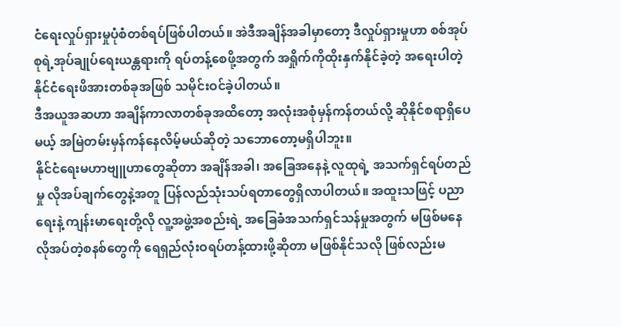ငံရေးလှုပ်ရှားမှုပုံစံတစ်ရပ်ဖြစ်ပါတယ်။ အဲဒီအချိန်အခါမှာတော့ ဒီလှုပ်ရှားမှုဟာ စစ်အုပ်စုရဲ့အုပ်ချုပ်ရေးယန္တရားကို ရပ်တန့်စေဖို့အတွက် အရှိုက်ကိုထိုးနှက်နိုင်ခဲ့တဲ့ အရေးပါတဲ့ နိုင်ငံရေးဖိအားတစ်ခုအဖြစ် သမိုင်းဝင်ခဲ့ပါတယ်။
ဒီအယူအဆဟာ အချိန်ကာလာတစ်ခုအထိတော့ အလုံးအစုံမှန်ကန်တယ်လို့ ဆိုနိုင်စရာရှိပေမယ့် အမြဲတမ်းမှန်ကန်နေလိမ့်မယ်ဆိုတဲ့ သဘောတော့မရှိပါဘူး။
နိုင်ငံရေးမဟာဗျူဟာတွေဆိုတာ အချိန်အခါ၊ အခြေအနေနဲ့ လူထုရဲ့ အသက်ရှင်ရပ်တည်မှု လိုအပ်ချက်တွေနဲ့အတူ ပြန်လည်သုံးသပ်ရတာတွေရှိလာပါတယ်။ အထူးသဖြင့် ပညာရေးနဲ့ ကျန်းမာရေးတို့လို လူ့အဖွဲ့အစည်းရဲ့ အခြေခံအသက်ရှင်သန်မှုအတွက် မဖြစ်မနေလိုအပ်တဲ့စနစ်တွေကို ရေရှည်လုံးဝရပ်တန့်ထားဖို့ဆိုတာ မဖြစ်နိုင်သလို ဖြစ်လည်းမ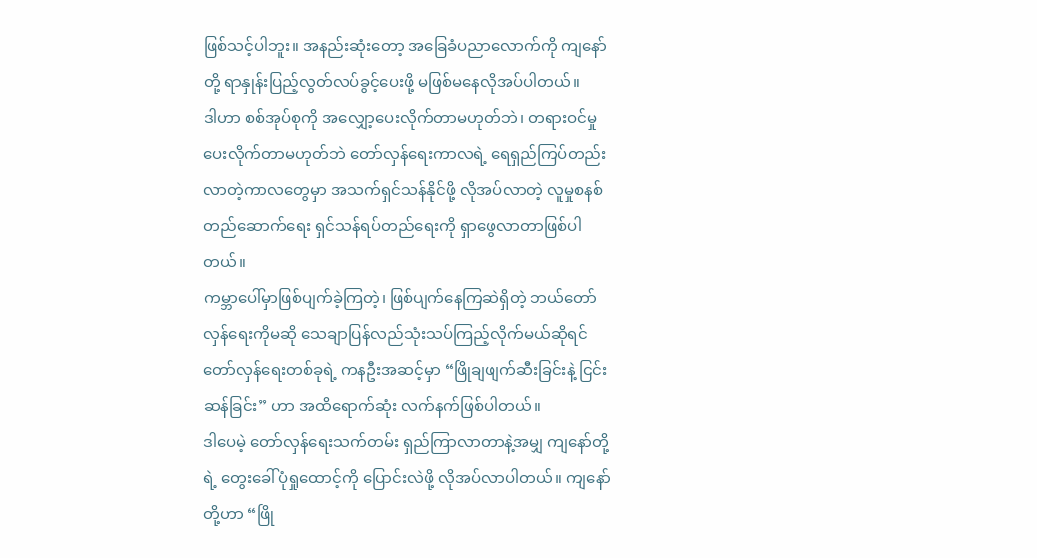ဖြစ်သင့်ပါဘူး။ အနည်းဆုံးတော့ အခြေခံပညာလောက်ကို ကျနော်တို့ ရာနှုန်းပြည့်လွတ်လပ်ခွင့်ပေးဖို့ မဖြစ်မနေလိုအပ်ပါတယ်။
ဒါဟာ စစ်အုပ်စုကို အလျှော့ပေးလိုက်တာမဟုတ်ဘဲ၊ တရားဝင်မှုပေးလိုက်တာမဟုတ်ဘဲ တော်လှန်ရေးကာလရဲ့ ရေရှည်ကြပ်တည်းလာတဲ့ကာလတွေမှာ အသက်ရှင်သန်နိုင်ဖို့ လိုအပ်လာတဲ့ လူမှုစနစ်တည်ဆောက်ရေး ရှင်သန်ရပ်တည်ရေးကို ရှာဖွေလာတာဖြစ်ပါတယ်။
ကမ္ဘာပေါ်မှာဖြစ်ပျက်ခဲ့ကြတဲ့၊ ဖြစ်ပျက်နေကြဆဲရှိတဲ့ ဘယ်တော်လှန်ရေးကိုမဆို သေချာပြန်လည်သုံးသပ်ကြည့်လိုက်မယ်ဆိုရင် တော်လှန်ရေးတစ်ခုရဲ့ ကနဦးအဆင့်မှာ “ဖြိုချဖျက်ဆီးခြင်းနဲ့ ငြင်းဆန်ခြင်း” ဟာ အထိရောက်ဆုံး လက်နက်ဖြစ်ပါတယ်။
ဒါပေမဲ့ တော်လှန်ရေးသက်တမ်း ရှည်ကြာလာတာနဲ့အမျှ ကျနော်တို့ရဲ့ တွေးခေါ်ပုံရှုထောင့်ကို ပြောင်းလဲဖို့ လိုအပ်လာပါတယ်။ ကျနော်တို့ဟာ “ဖြို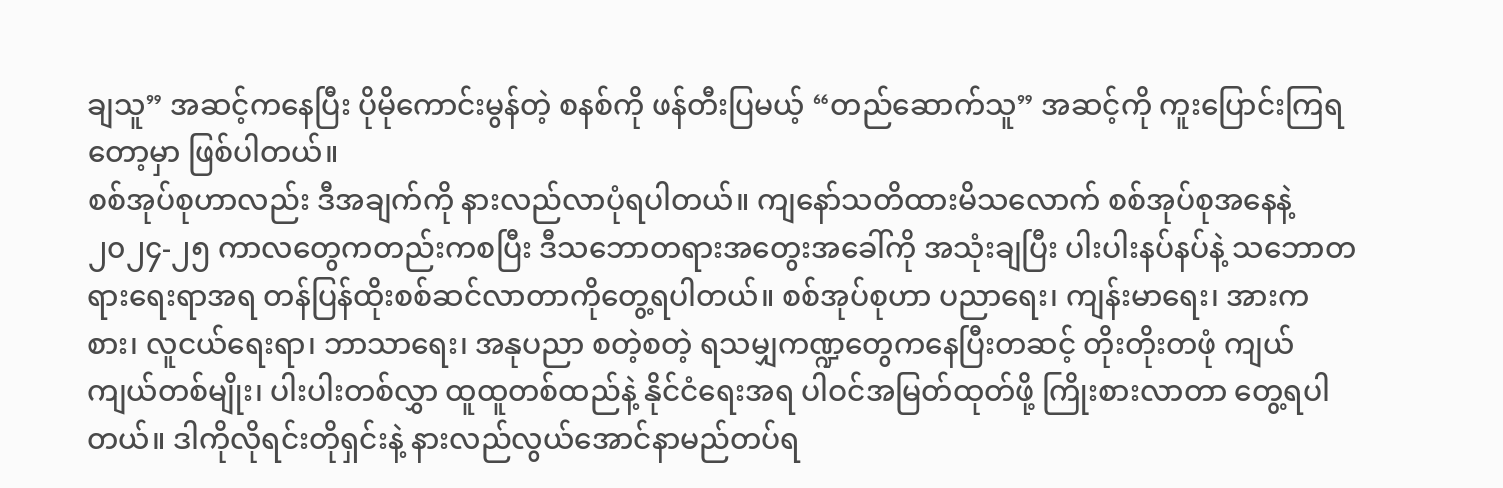ချသူ” အဆင့်ကနေပြီး ပိုမိုကောင်းမွန်တဲ့ စနစ်ကို ဖန်တီးပြမယ့် “တည်ဆောက်သူ” အဆင့်ကို ကူးပြောင်းကြရတော့မှာ ဖြစ်ပါတယ်။
စစ်အုပ်စုဟာလည်း ဒီအချက်ကို နားလည်လာပုံရပါတယ်။ ကျနော်သတိထားမိသလောက် စစ်အုပ်စုအနေနဲ့ ၂၀၂၄-၂၅ ကာလတွေကတည်းကစပြီး ဒီသဘောတရားအတွေးအခေါ်ကို အသုံးချပြီး ပါးပါးနပ်နပ်နဲ့ သဘောတရားရေးရာအရ တန်ပြန်ထိုးစစ်ဆင်လာတာကိုတွေ့ရပါတယ်။ စစ်အုပ်စုဟာ ပညာရေး၊ ကျန်းမာရေး၊ အားကစား၊ လူငယ်ရေးရာ၊ ဘာသာရေး၊ အနုပညာ စတဲ့စတဲ့ ရသမျှကဏ္ဍတွေကနေပြီးတဆင့် တိုးတိုးတဖုံ ကျယ်ကျယ်တစ်မျိုး၊ ပါးပါးတစ်လွှာ ထူထူတစ်ထည်နဲ့ နိုင်ငံရေးအရ ပါဝင်အမြတ်ထုတ်ဖို့ ကြိုးစားလာတာ တွေ့ရပါတယ်။ ဒါကိုလိုရင်းတိုရှင်းနဲ့ နားလည်လွယ်အောင်နာမည်တပ်ရ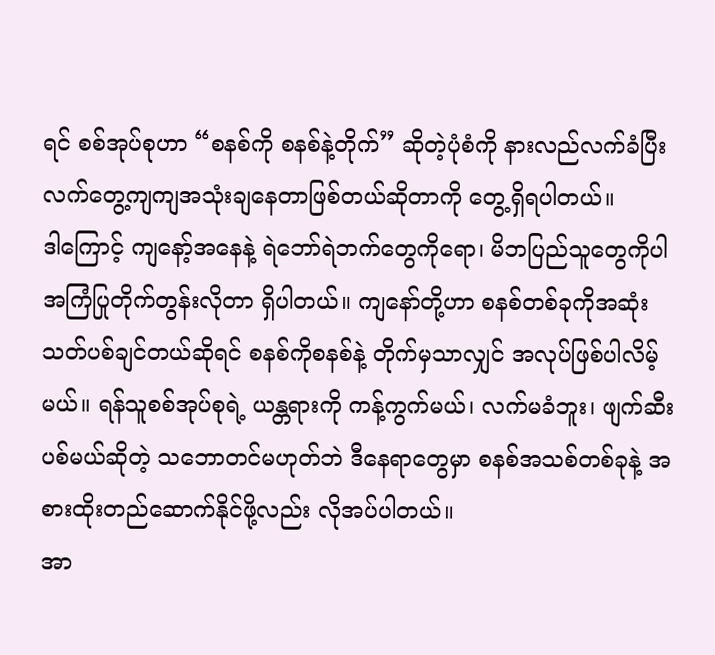ရင် စစ်အုပ်စုဟာ “စနစ်ကို စနစ်နဲ့တိုက်” ဆိုတဲ့ပုံစံကို နားလည်လက်ခံပြီး လက်တွေ့ကျကျအသုံးချနေတာဖြစ်တယ်ဆိုတာကို တွေ့ရှိရပါတယ်။
ဒါကြောင့် ကျနော့်အနေနဲ့ ရဲဘော်ရဲဘက်တွေကိုရော၊ မိဘပြည်သူတွေကိုပါ အကြံပြုတိုက်တွန်းလိုတာ ရှိပါတယ်။ ကျနော်တို့ဟာ စနစ်တစ်ခုကိုအဆုံးသတ်ပစ်ချင်တယ်ဆိုရင် စနစ်ကိုစနစ်နဲ့ တိုက်မှသာလျှင် အလုပ်ဖြစ်ပါလိမ့်မယ်။ ရန်သူစစ်အုပ်စုရဲ့ ယန္တရားကို ကန့်ကွက်မယ်၊ လက်မခံဘူး၊ ဖျက်ဆီးပစ်မယ်ဆိုတဲ့ သဘောတင်မဟုတ်ဘဲ ဒီနေရာတွေမှာ စနစ်အသစ်တစ်ခုနဲ့ အစားထိုးတည်ဆောက်နိုင်ဖို့လည်း လိုအပ်ပါတယ်။
အာ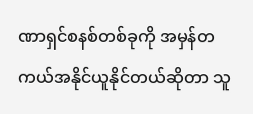ဏာရှင်စနစ်တစ်ခုကို အမှန်တကယ်အနိုင်ယူနိုင်တယ်ဆိုတာ သူ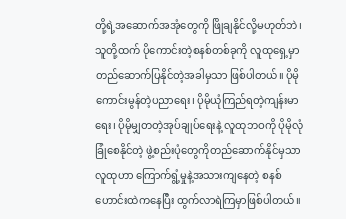တို့ရဲ့အဆောက်အအုံတွေကို ဖြိုချနိုင်လို့မဟုတ်ဘဲ၊ သူတို့ထက် ပိုကောင်းတဲ့စနစ်တစ်ခုကို လူထုရှေ့မှာ တည်ဆောက်ပြနိုင်တဲ့အခါမှသာ ဖြစ်ပါတယ်။ ပိုမိုကောင်းမွန်တဲ့ပညာရေး၊ ပိုမိုယုံကြည်ရတဲ့ကျန်းမာရေး၊ ပိုမိုမျှတတဲ့အုပ်ချုပ်ရေးနဲ့ လူထုဘဝကို ပိုမိုလုံခြုံစေနိုင်တဲ့ ဖွဲ့စည်းပုံတွေကိုတည်ဆောက်နိုင်မှသာ လူထုဟာ ကြောက်ရွံ့မှုနဲ့အသားကျနေတဲ့ စနစ်ဟောင်းထဲကနေပြီး ထွက်လာရဲကြမှာဖြစ်ပါတယ်။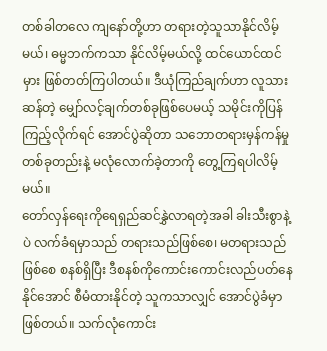တစ်ခါတလေ ကျနော်တို့ဟာ တရားတဲ့သူသာနိုင်လိမ့်မယ်၊ ဓမ္မဘက်ကသာ နိုင်လိမ့်မယ်လို့ ထင်ယောင်ထင်မှား ဖြစ်တတ်ကြပါတယ်။ ဒီယုံကြည်ချက်ဟာ လူသားဆန်တဲ့ မျှော်လင့်ချက်တစ်ခုဖြစ်ပေမယ့် သမိုင်းကိုပြန်ကြည့်လိုက်ရင် အောင်ပွဲဆိုတာ သဘောတရားမှန်ကန်မှု တစ်ခုတည်းနဲ့ မလုံလောက်ခဲ့တာကို တွေ့ကြရပါလိမ့်မယ်။
တော်လှန်ရေးကိုရေရှည်ဆင်နွှဲလာရတဲ့အခါ ခါးသီးစွာနဲ့ပဲ လက်ခံရမှာသည် တရားသည်ဖြစ်စေ၊ မတရားသည်ဖြစ်စေ စနစ်ရှိပြီး ဒီစနစ်ကိုကောင်းကောင်းလည်ပတ်နေနိုင်အောင် စီမံထားနိုင်တဲ့ သူကသာလျှင် အောင်ပွဲခံမှာဖြစ်တယ်။ သက်လုံကောင်း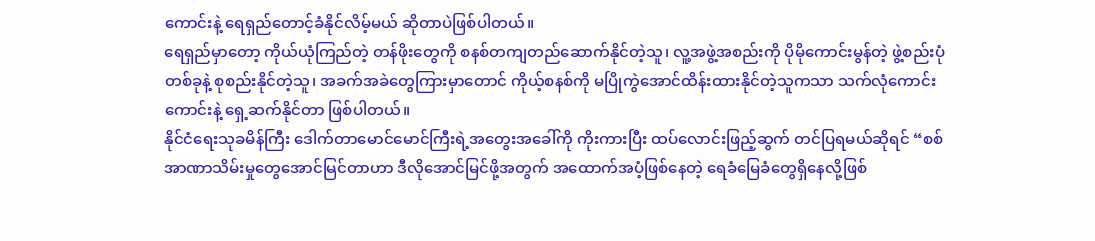ကောင်းနဲ့ ရေရှည်တောင့်ခံနိုင်လိမ့်မယ် ဆိုတာပဲဖြစ်ပါတယ်။
ရေရှည်မှာတော့ ကိုယ်ယုံကြည်တဲ့ တန်ဖိုးတွေကို စနစ်တကျတည်ဆောက်နိုင်တဲ့သူ၊ လူ့အဖွဲ့အစည်းကို ပိုမိုကောင်းမွန်တဲ့ ဖွဲ့စည်းပုံတစ်ခုနဲ့ စုစည်းနိုင်တဲ့သူ၊ အခက်အခဲတွေကြားမှာတောင် ကိုယ့်စနစ်ကို မပြိုကွဲအောင်ထိန်းထားနိုင်တဲ့သူကသာ သက်လုံကောင်းကောင်းနဲ့ ရှေ့ဆက်နိုင်တာ ဖြစ်ပါတယ်။
နိုင်ငံရေးသုခမိန်ကြီး ဒေါက်တာမောင်မောင်ကြီးရဲ့အတွေးအခေါ်ကို ကိုးကားပြီး ထပ်လောင်းဖြည့်ဆွက် တင်ပြရမယ်ဆိုရင် “စစ်အာဏာသိမ်းမှုတွေအောင်မြင်တာဟာ ဒီလိုအောင်မြင်ဖို့အတွက် အထောက်အပံ့ဖြစ်နေတဲ့ ရေခံမြေခံတွေရှိနေလို့ဖြစ်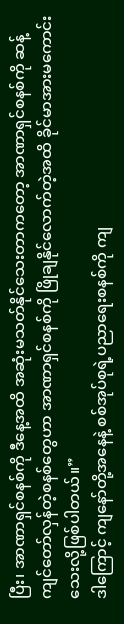ပြီး၊ အာဏာရှင်စနစ်ကို ဒီနေ့အထိ အဆုံးမသတ်နိုင်သေးတာကတော့ အာဏာရှင်စနစ်ကို ဆန့်ကျင်တော်လှန်တဲ့စနစ်တွေဟာ အာဏာရှင်စနစ်ကို ဖြိုချနိုင်လောက်တဲ့အထိ ခိုင်မာအားမကောင်းသေးလို့ဖြစ်ပါတယ်။”
ဒါကြောင့် ကျနော်တို့အနေနဲ့ စစ်အုပ်စုရဲ့ပညာရေးစနစ်ကို ကျ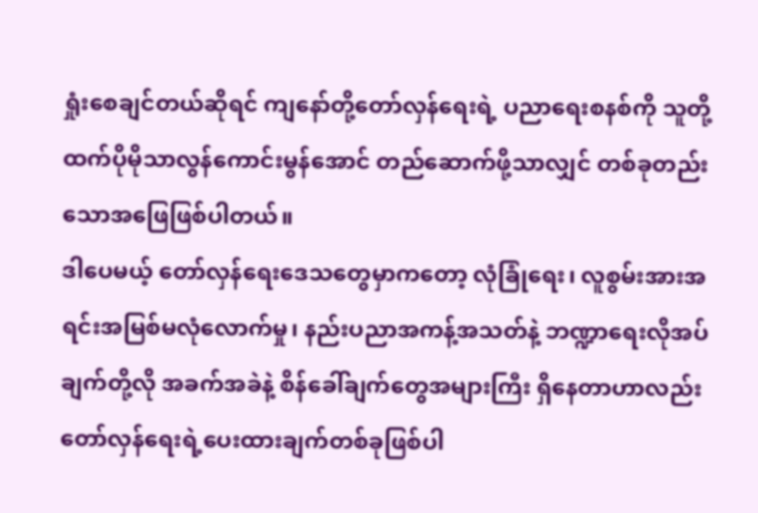ရှုံးစေချင်တယ်ဆိုရင် ကျနော်တို့တော်လှန်ရေးရဲ့ ပညာရေးစနစ်ကို သူတို့ထက်ပိုမိုသာလွန်ကောင်းမွန်အောင် တည်ဆောက်ဖို့သာလျှင် တစ်ခုတည်းသောအဖြေဖြစ်ပါတယ်။
ဒါပေမယ့် တော်လှန်ရေးဒေသတွေမှာကတော့ လုံခြုံရေး၊ လူစွမ်းအားအရင်းအမြစ်မလုံလောက်မှု၊ နည်းပညာအကန့်အသတ်နဲ့ ဘဏ္ဍာရေးလိုအပ်ချက်တို့လို အခက်အခဲနဲ့ စိန်ခေါ်ချက်တွေအများကြီး ရှိနေတာဟာလည်း တော်လှန်ရေးရဲ့ပေးထားချက်တစ်ခုဖြစ်ပါ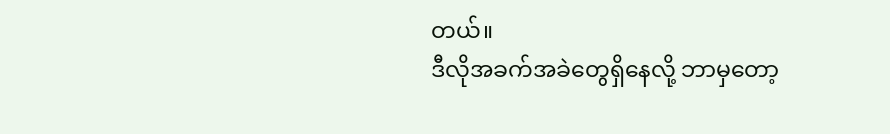တယ်။
ဒီလိုအခက်အခဲတွေရှိနေလို့ ဘာမှတော့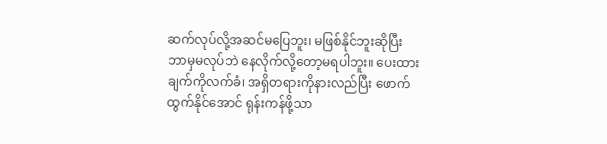ဆက်လုပ်လို့အဆင်မပြေဘူး၊ မဖြစ်နိုင်ဘူးဆိုပြီး ဘာမှမလုပ်ဘဲ နေလိုက်လို့တော့မရပါဘူး။ ပေးထားချက်ကိုလက်ခံ၊ အရှိတရားကိုနားလည်ပြီး ဖောက်ထွက်နိုင်အောင် ရုန်းကန်ဖို့သာ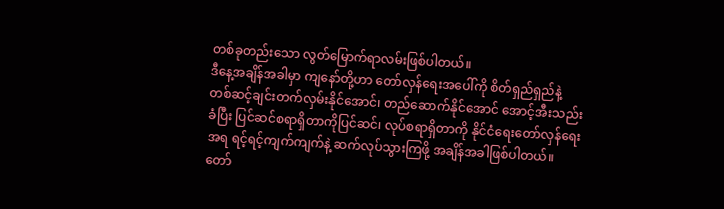တစ်ခုတည်းသော လွတ်မြောက်ရာလမ်းဖြစ်ပါတယ်။
ဒီနေ့အချိန်အခါမှာ ကျနော်တို့ဟာ တော်လှန်ရေးအပေါ်ကို စိတ်ရှည်ရှည်နဲ့ တစ်ဆင့်ချင်းတက်လှမ်းနိုင်အောင်၊ တည်ဆောက်နိုင်အောင် အောင့်အီးသည်းခံပြီး ပြင်ဆင်စရာရှိတာကိုပြင်ဆင်၊ လုပ်စရာရှိတာကို နိုင်ငံရေးတော်လှန်ရေးအရ ရင့်ရင့်ကျက်ကျက်နဲ့ ဆက်လုပ်သွားကြဖို့ အချိန်အခါဖြစ်ပါတယ်။
တော်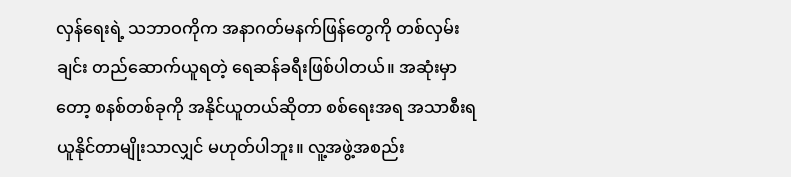လှန်ရေးရဲ့ သဘာဝကိုက အနာဂတ်မနက်ဖြန်တွေကို တစ်လှမ်းချင်း တည်ဆောက်ယူရတဲ့ ရေဆန်ခရီးဖြစ်ပါတယ်။ အဆုံးမှာတော့ စနစ်တစ်ခုကို အနိုင်ယူတယ်ဆိုတာ စစ်ရေးအရ အသာစီးရယူနိုင်တာမျိုးသာလျှင် မဟုတ်ပါဘူး။ လူ့အဖွဲ့အစည်း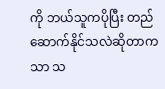ကို ဘယ်သူကပိုပြီး တည်ဆောက်နိုင်သလဲဆိုတာကသာ သ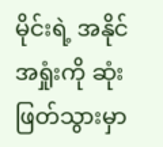မိုင်းရဲ့ အနိုင်အရှုံးကို ဆုံးဖြတ်သွားမှာ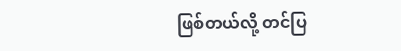ဖြစ်တယ်လို့ တင်ပြ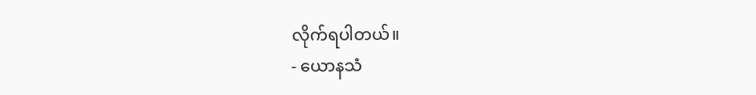လိုက်ရပါတယ်။
- ယောနသံ